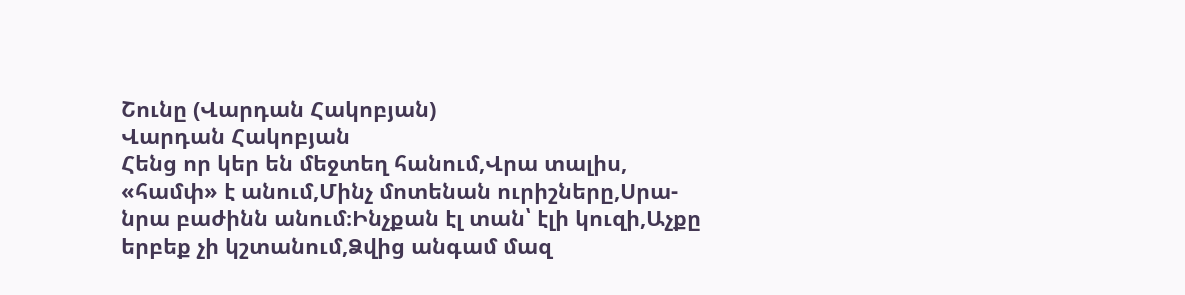Շունը (Վարդան Հակոբյան)
Վարդան Հակոբյան
Հենց որ կեր են մեջտեղ հանում,Վրա տալիս, «համփ» է անում,Մինչ մոտենան ուրիշները,Սրա-նրա բաժինն անում։Ինչքան էլ տան՝ էլի կուզի,Աչքը երբեք չի կշտանում,Ձվից անգամ մազ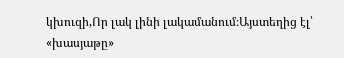կխուզի,Որ լակ լինի լակամանում։Այստեղից էլ՝ «խասյաթը»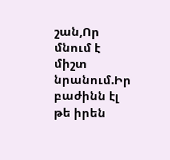շան,Որ մնում է միշտ նրանում.Իր բաժինն էլ թե իրեն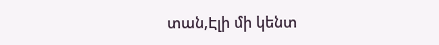տան,Էլի մի կենտ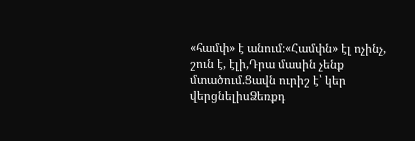«համփ» է անում։«Համփն» էլ ոչինչ, շուն է, էլի,Դրա մասին չենք մտածում.Ցավն ուրիշ է՝ կեր վերցնելիսՁեռքդ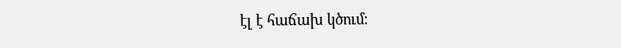էլ է հաճախ կծում։